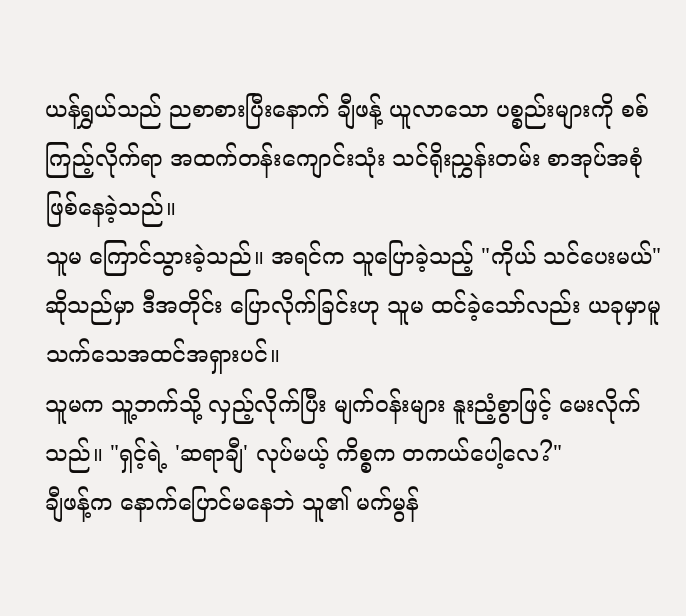ယန်ရွှယ်သည် ညစာစားပြီးနောက် ချီဖန့် ယူလာသော ပစ္စည်းများကို စစ်ကြည့်လိုက်ရာ အထက်တန်းကျောင်းသုံး သင်ရိုးညွှန်းတမ်း စာအုပ်အစုံ ဖြစ်နေခဲ့သည်။
သူမ ကြောင်သွားခဲ့သည်။ အရင်က သူပြောခဲ့သည့် "ကိုယ် သင်ပေးမယ်" ဆိုသည်မှာ ဒီအတိုင်း ပြောလိုက်ခြင်းဟု သူမ ထင်ခဲ့သော်လည်း ယခုမှာမူ သက်သေအထင်အရှားပင်။
သူမက သူ့ဘက်သို့ လှည့်လိုက်ပြီး မျက်ဝန်းများ နူးညံ့စွာဖြင့် မေးလိုက်သည်။ "ရှင့်ရဲ့ 'ဆရာချီ' လုပ်မယ့် ကိစ္စက တကယ်ပေါ့လေ?"
ချီဖန့်က နောက်ပြောင်မနေဘဲ သူ၏ မက်မွန်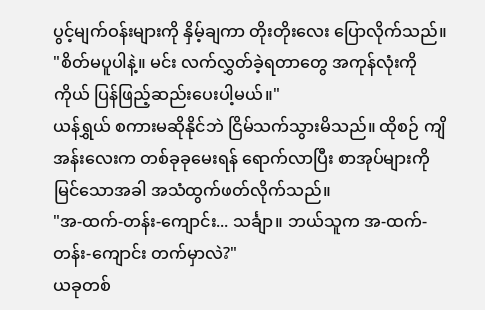ပွင့်မျက်ဝန်းများကို နှိမ့်ချကာ တိုးတိုးလေး ပြောလိုက်သည်။ "စိတ်မပူပါနဲ့။ မင်း လက်လွှတ်ခဲ့ရတာတွေ အကုန်လုံးကို ကိုယ် ပြန်ဖြည့်ဆည်းပေးပါ့မယ်။"
ယန်ရွှယ် စကားမဆိုနိုင်ဘဲ ငြိမ်သက်သွားမိသည်။ ထိုစဉ် ကျိအန်းလေးက တစ်ခုခုမေးရန် ရောက်လာပြီး စာအုပ်များကို မြင်သောအခါ အသံထွက်ဖတ်လိုက်သည်။
"အ-ထက်-တန်း-ကျောင်း... သင်္ချာ။ ဘယ်သူက အ-ထက်-တန်း-ကျောင်း တက်မှာလဲ?"
ယခုတစ်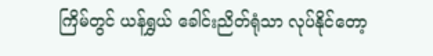ကြိမ်တွင် ယန်ရွှယ် ခေါင်းညိတ်ရုံသာ လုပ်နိုင်တော့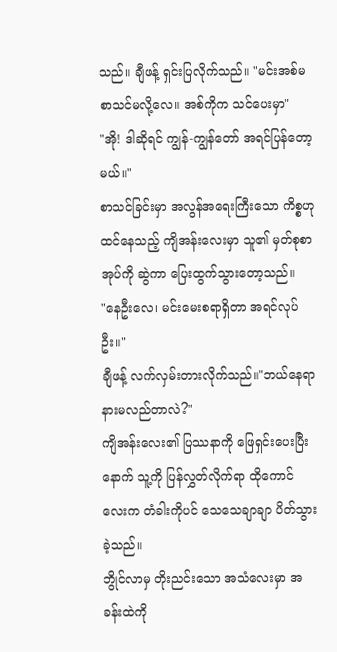သည်။ ချီဖန့် ရှင်းပြလိုက်သည်။ "မင်းအစ်မ စာသင်မလို့လေ။ အစ်ကိုက သင်ပေးမှာ"
"အို! ဒါဆိုရင် ကျွန်-ကျွန်တော် အရင်ပြန်တော့မယ်။"
စာသင်ခြင်းမှာ အလွန်အရေးကြီးသော ကိစ္စဟု ထင်နေသည့် ကျိအန်းလေးမှာ သူ၏ မှတ်စုစာအုပ်ကို ဆွဲကာ ပြေးထွက်သွားတော့သည်။
"နေဦးလေ၊ မင်းမေးစရာရှိတာ အရင်လုပ်ဦး။"
ချီဖန့် လက်လှမ်းတားလိုက်သည်။"ဘယ်နေရာ နားမလည်တာလဲ?"
ကျိအန်းလေး၏ ပြဿနာကို ဖြေရှင်းပေးပြီးနောက် သူ့ကို ပြန်လွှတ်လိုက်ရာ ထိုကောင်လေးက တံခါးကိုပင် သေသေချာချာ ပိတ်သွားခဲ့သည်။
ဘွိုင်လာမှ တိုးညင်းသော အသံလေးမှာ အခန်းထဲကို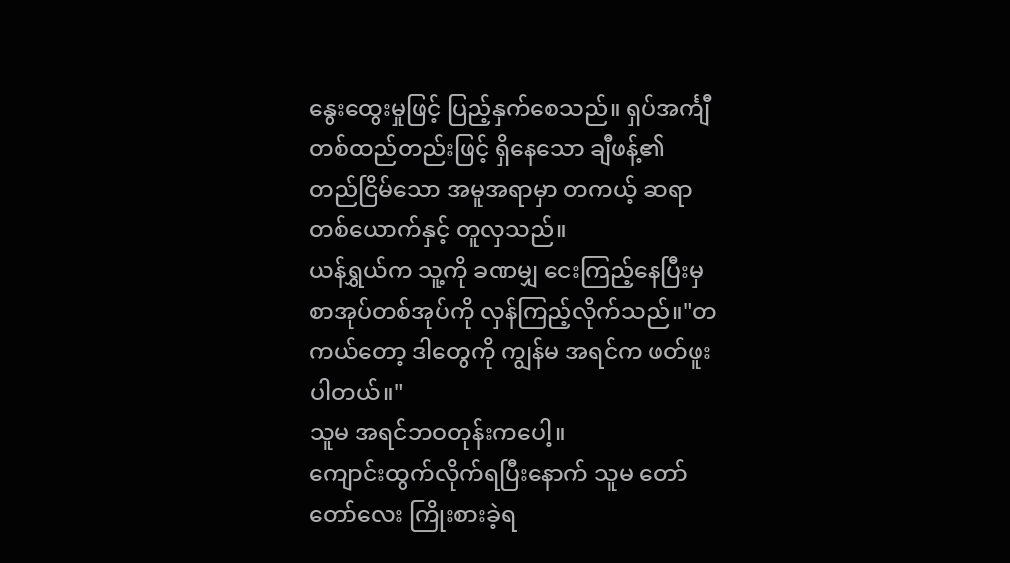နွေးထွေးမှုဖြင့် ပြည့်နှက်စေသည်။ ရှပ်အင်္ကျီတစ်ထည်တည်းဖြင့် ရှိနေသော ချီဖန့်၏ တည်ငြိမ်သော အမူအရာမှာ တကယ့် ဆရာတစ်ယောက်နှင့် တူလှသည်။
ယန်ရွှယ်က သူ့ကို ခဏမျှ ငေးကြည့်နေပြီးမှ စာအုပ်တစ်အုပ်ကို လှန်ကြည့်လိုက်သည်။"တကယ်တော့ ဒါတွေကို ကျွန်မ အရင်က ဖတ်ဖူးပါတယ်။"
သူမ အရင်ဘဝတုန်းကပေါ့။
ကျောင်းထွက်လိုက်ရပြီးနောက် သူမ တော်တော်လေး ကြိုးစားခဲ့ရ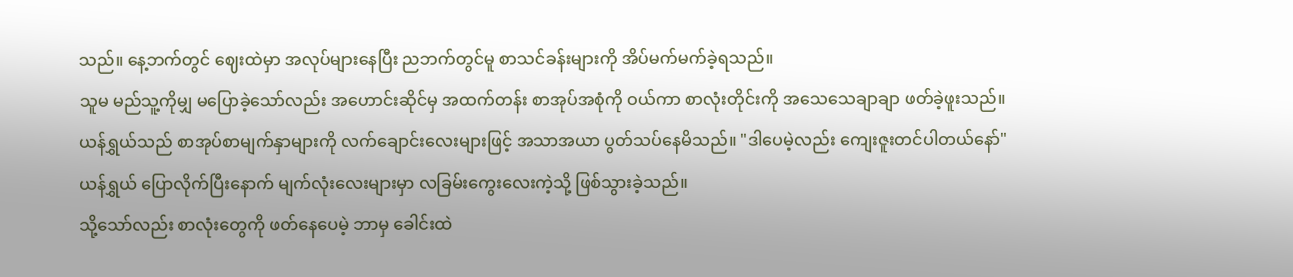သည်။ နေ့ဘက်တွင် ဈေးထဲမှာ အလုပ်များနေပြီး ညဘက်တွင်မူ စာသင်ခန်းများကို အိပ်မက်မက်ခဲ့ရသည်။
သူမ မည်သူ့ကိုမျှ မပြောခဲ့သော်လည်း အဟောင်းဆိုင်မှ အထက်တန်း စာအုပ်အစုံကို ဝယ်ကာ စာလုံးတိုင်းကို အသေသေချာချာ ဖတ်ခဲ့ဖူးသည်။
ယန်ရွှယ်သည် စာအုပ်စာမျက်နှာများကို လက်ချောင်းလေးများဖြင့် အသာအယာ ပွတ်သပ်နေမိသည်။ "ဒါပေမဲ့လည်း ကျေးဇူးတင်ပါတယ်နော်" ယန်ရွှယ် ပြောလိုက်ပြီးနောက် မျက်လုံးလေးများမှာ လခြမ်းကွေးလေးကဲ့သို့ ဖြစ်သွားခဲ့သည်။
သို့သော်လည်း စာလုံးတွေကို ဖတ်နေပေမဲ့ ဘာမှ ခေါင်းထဲ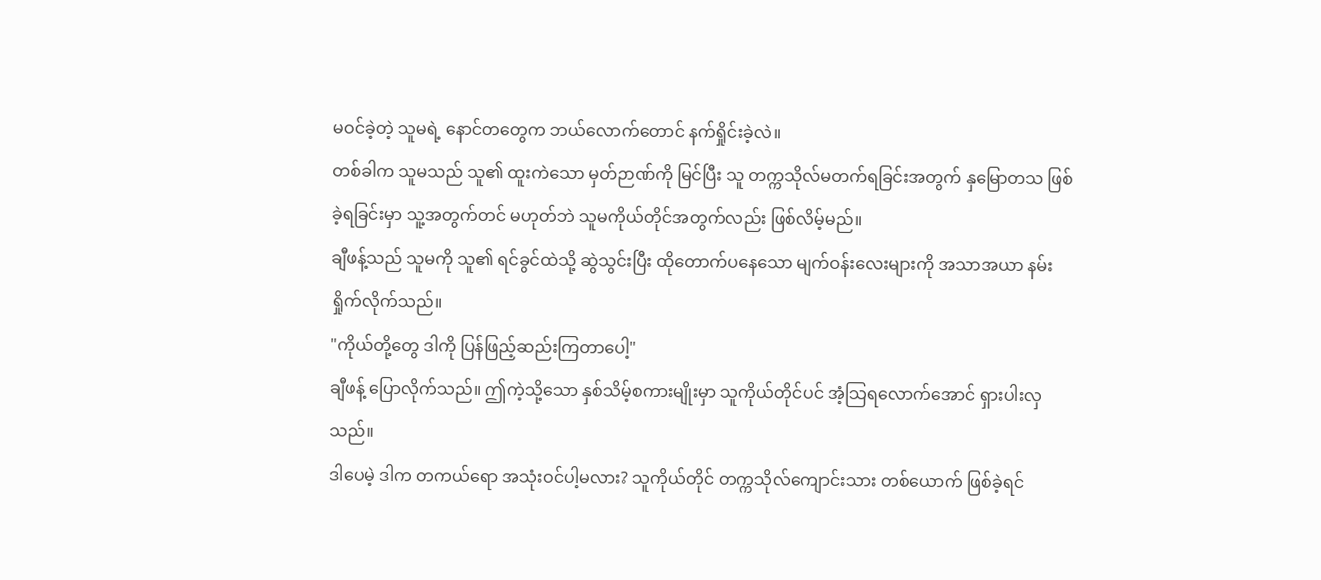မဝင်ခဲ့တဲ့ သူမရဲ့ နောင်တတွေက ဘယ်လောက်တောင် နက်ရှိုင်းခဲ့လဲ။
တစ်ခါက သူမသည် သူ၏ ထူးကဲသော မှတ်ဉာဏ်ကို မြင်ပြီး သူ တက္ကသိုလ်မတက်ရခြင်းအတွက် နှမြောတသ ဖြစ်ခဲ့ရခြင်းမှာ သူ့အတွက်တင် မဟုတ်ဘဲ သူမကိုယ်တိုင်အတွက်လည်း ဖြစ်လိမ့်မည်။
ချီဖန့်သည် သူမကို သူ၏ ရင်ခွင်ထဲသို့ ဆွဲသွင်းပြီး ထိုတောက်ပနေသော မျက်ဝန်းလေးများကို အသာအယာ နမ်းရှိုက်လိုက်သည်။
"ကိုယ်တို့တွေ ဒါကို ပြန်ဖြည့်ဆည်းကြတာပေါ့"
ချီဖန့် ပြောလိုက်သည်။ ဤကဲ့သို့သော နှစ်သိမ့်စကားမျိုးမှာ သူကိုယ်တိုင်ပင် အံ့သြရလောက်အောင် ရှားပါးလှသည်။
ဒါပေမဲ့ ဒါက တကယ်ရော အသုံးဝင်ပါ့မလား? သူကိုယ်တိုင် တက္ကသိုလ်ကျောင်းသား တစ်ယောက် ဖြစ်ခဲ့ရင်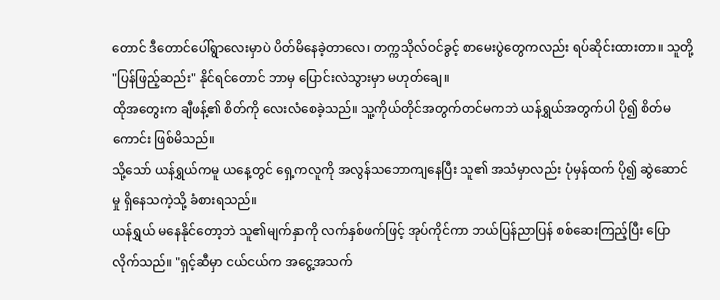တောင် ဒီတောင်ပေါ်ရွာလေးမှာပဲ ပိတ်မိနေခဲ့တာလေ၊ တက္ကသိုလ်ဝင်ခွင့် စာမေးပွဲတွေကလည်း ရပ်ဆိုင်းထားတာ။ သူတို့ "ပြန်ဖြည့်ဆည်း" နိုင်ရင်တောင် ဘာမှ ပြောင်းလဲသွားမှာ မဟုတ်ချေ။
ထိုအတွေးက ချီဖန့်၏ စိတ်ကို လေးလံစေခဲ့သည်။ သူ့ကိုယ်တိုင်အတွက်တင်မကဘဲ ယန်ရွှယ်အတွက်ပါ ပို၍ စိတ်မကောင်း ဖြစ်မိသည်။
သို့သော် ယန်ရွှယ်ကမူ ယနေ့တွင် ရှေ့ကလူကို အလွန်သဘောကျနေပြီး သူ၏ အသံမှာလည်း ပုံမှန်ထက် ပို၍ ဆွဲဆောင်မှု ရှိနေသကဲ့သို့ ခံစားရသည်။
ယန်ရွှယ် မနေနိုင်တော့ဘဲ သူ၏မျက်နှာကို လက်နှစ်ဖက်ဖြင့် အုပ်ကိုင်ကာ ဘယ်ပြန်ညာပြန် စစ်ဆေးကြည့်ပြီး ပြောလိုက်သည်။ "ရှင့်ဆီမှာ ငယ်ငယ်က အငွေ့အသက်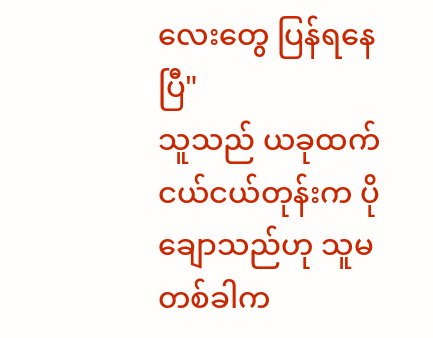လေးတွေ ပြန်ရနေပြီ"
သူသည် ယခုထက် ငယ်ငယ်တုန်းက ပိုချောသည်ဟု သူမ တစ်ခါက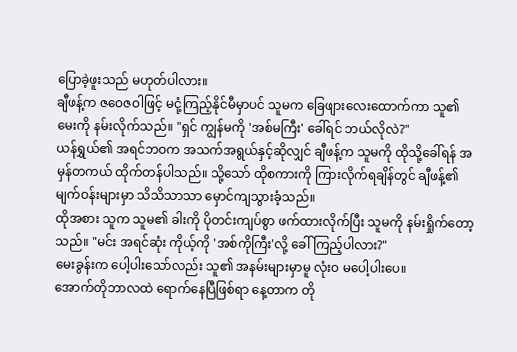ပြောခဲ့ဖူးသည် မဟုတ်ပါလား။
ချီဖန့်က ဇဝေဇဝါဖြင့် မငုံ့ကြည့်နိုင်မီမှာပင် သူမက ခြေဖျားလေးထောက်ကာ သူ၏ မေးကို နမ်းလိုက်သည်။ "ရှင် ကျွန်မကို 'အစ်မကြီး' ခေါ်ရင် ဘယ်လိုလဲ?"
ယန်ရွှယ်၏ အရင်ဘဝက အသက်အရွယ်နှင့်ဆိုလျှင် ချီဖန့်က သူမကို ထိုသို့ခေါ်ရန် အမှန်တကယ် ထိုက်တန်ပါသည်။ သို့သော် ထိုစကားကို ကြားလိုက်ရချိန်တွင် ချီဖန့်၏ မျက်ဝန်းများမှာ သိသိသာသာ မှောင်ကျသွားခံ့သည်။
ထိုအစား သူက သူမ၏ ခါးကို ပိုတင်းကျပ်စွာ ဖက်ထားလိုက်ပြီး သူမကို နမ်းရှိုက်တော့သည်။ "မင်း အရင်ဆုံး ကိုယ့်ကို 'အစ်ကိုကြီး'လို့ ခေါ်ကြည့်ပါလား?"
မေးခွန်းက ပေါ့ပါးသော်လည်း သူ၏ အနမ်းများမှာမူ လုံးဝ မပေါ့ပါးပေ။
အောက်တိုဘာလထဲ ရောက်နေပြီဖြစ်ရာ နေ့တာက တို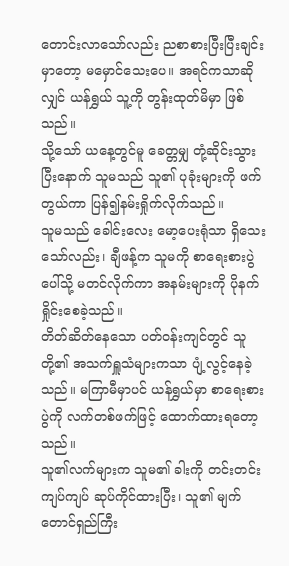တောင်းလာသော်လည်း ညစာစားပြီးပြီးချင်းမှာတော့ မမှောင်သေးပေ။ အရင်ကသာဆိုလျှင် ယန်ရွှယ် သူ့ကို တွန်းထုတ်မိမှာ ဖြစ်သည်။
သို့သော် ယနေ့တွင်မူ ခေတ္တမျှ တုံ့ဆိုင်းသွားပြီးနောက် သူမသည် သူ၏ ပုခုံးများကို ဖက်တွယ်ကာ ပြန်၍နမ်းရှိုက်လိုက်သည်။
သူမသည် ခေါင်းလေး မော့ပေးရုံသာ ရှိသေးသော်လည်း၊ ချီဖန့်က သူမကို စာရေးစားပွဲပေါ်သို့ မတင်လိုက်ကာ အနမ်းများကို ပိုနက်ရှိုင်းစေခဲ့သည်။
တိတ်ဆိတ်နေသော ပတ်ဝန်းကျင်တွင် သူတို့၏ အသက်ရှူသံများကသာ ပျံ့လွင့်နေခဲ့သည်။ မကြာမီမှာပင် ယန်ရွှယ်မှာ စာရေးစားပွဲကို လက်တစ်ဖက်ဖြင့် ထောက်ထားရတော့သည်။
သူ၏လက်များက သူမ၏ ခါးကို တင်းတင်းကျပ်ကျပ် ဆုပ်ကိုင်ထားပြီး၊ သူ၏ မျက်တောင်ရှည်ကြီး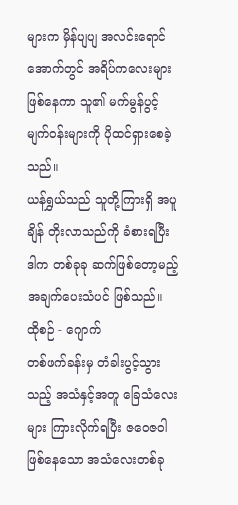များက မှိန်ပျပျ အလင်းရောင်အောက်တွင် အရိပ်ကလေးများ ဖြစ်နေကာ သူ၏ မက်မွန်ပွင့်မျက်ဝန်းများကို ပိုထင်ရှားစေခဲ့သည်။
ယန်ရွှယ်သည် သူတို့ကြားရှိ အပူချိန် တိုးလာသည်ကို ခံစားရပြီး ဒါက တစ်ခုခု ဆက်ဖြစ်တော့မည့် အချက်ပေးသံပင် ဖြစ်သည်။
ထိုစဉ် - ဂျောက်
တစ်ဖက်ခန်းမှ တံခါးပွင့်သွားသည့် အသံနှင့်အတူ ခြေသံလေးများ ကြားလိုက်ရပြီး ဇဝေဇဝါ ဖြစ်နေသော အသံလေးတစ်ခု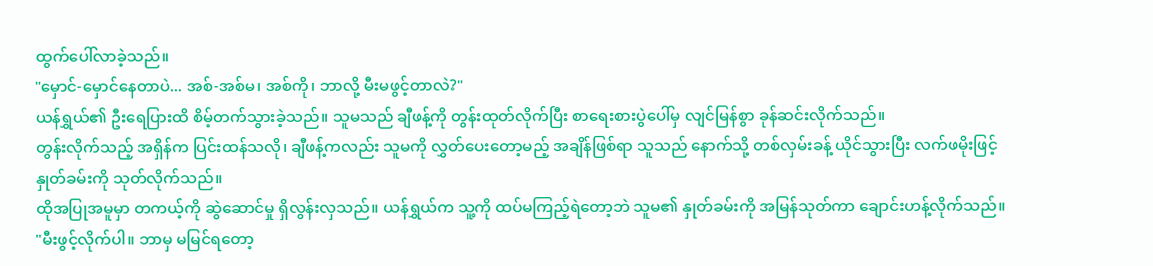ထွက်ပေါ်လာခဲ့သည်။
"မှောင်-မှောင်နေတာပဲ... အစ်-အစ်မ၊ အစ်ကို၊ ဘာလို့ မီးမဖွင့်တာလဲ?"
ယန်ရွှယ်၏ ဦးရေပြားထိ စိမ့်တက်သွားခဲ့သည်။ သူမသည် ချီဖန့်ကို တွန်းထုတ်လိုက်ပြီး စာရေးစားပွဲပေါ်မှ လျင်မြန်စွာ ခုန်ဆင်းလိုက်သည်။
တွန်းလိုက်သည့် အရှိန်က ပြင်းထန်သလို၊ ချီဖန့်ကလည်း သူမကို လွှတ်ပေးတော့မည့် အချိန်ဖြစ်ရာ သူသည် နောက်သို့ တစ်လှမ်းခန့် ယိုင်သွားပြီး လက်ဖမိုးဖြင့် နှုတ်ခမ်းကို သုတ်လိုက်သည်။
ထိုအပြုအမူမှာ တကယ့်ကို ဆွဲဆောင်မှု ရှိလွန်းလှသည်။ ယန်ရွှယ်က သူ့ကို ထပ်မကြည့်ရဲတော့ဘဲ သူမ၏ နှုတ်ခမ်းကို အမြန်သုတ်ကာ ချောင်းဟန့်လိုက်သည်။
"မီးဖွင့်လိုက်ပါ။ ဘာမှ မမြင်ရတော့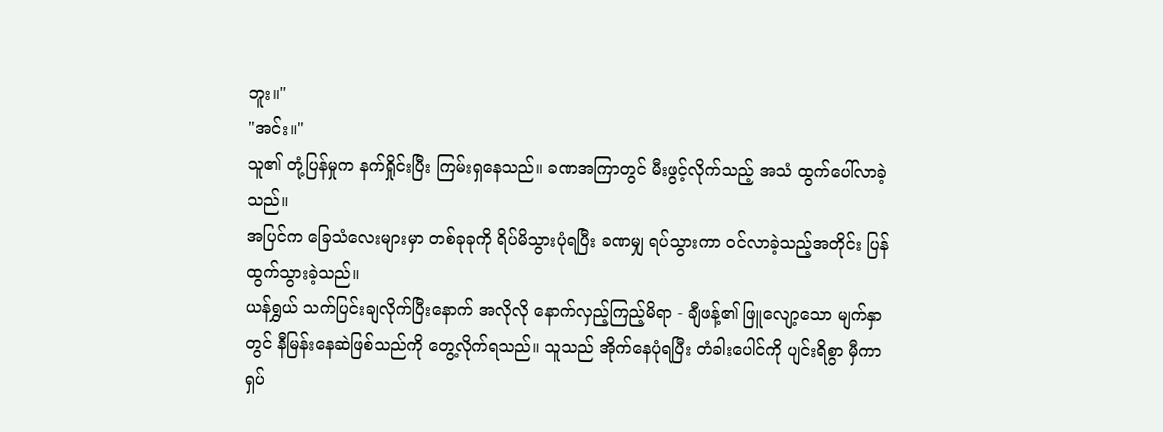ဘူး။"
"အင်း။"
သူ၏ တုံ့ပြန်မှုက နက်ရှိုင်းပြီး ကြမ်းရှနေသည်။ ခဏအကြာတွင် မီးဖွင့်လိုက်သည့် အသံ ထွက်ပေါ်လာခဲ့သည်။
အပြင်က ခြေသံလေးများမှာ တစ်ခုခုကို ရိပ်မိသွားပုံရပြီး ခဏမျှ ရပ်သွားကာ ဝင်လာခဲ့သည့်အတိုင်း ပြန်ထွက်သွားခဲ့သည်။
ယန်ရွှယ် သက်ပြင်းချလိုက်ပြီးနောက် အလိုလို နောက်လှည့်ကြည့်မိရာ - ချီဖန့်၏ ဖြူလျော့သော မျက်နှာတွင် နီမြန်းနေဆဲဖြစ်သည်ကို တွေ့လိုက်ရသည်။ သူသည် အိုက်နေပုံရပြီး တံခါးပေါင်ကို ပျင်းရိစွာ မှီကာ ရှပ်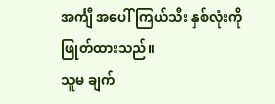အင်္ကျီ အပေါ်ကြယ်သီး နှစ်လုံးကို ဖြုတ်ထားသည်။
သူမ ချက်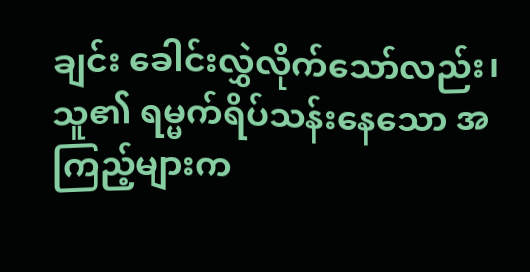ချင်း ခေါင်းလွှဲလိုက်သော်လည်း၊ သူ၏ ရမ္မက်ရိပ်သန်းနေသော အကြည့်များက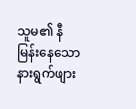သူမ၏ နီမြန်းနေသော နားရွက်ဖျား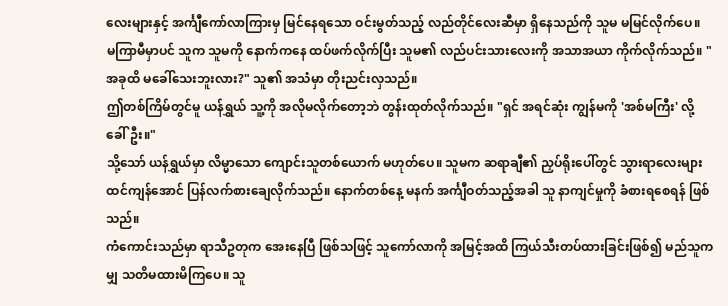လေးများနှင့် အင်္ကျီကော်လာကြားမှ မြင်နေရသော ဝင်းမွတ်သည့် လည်တိုင်လေးဆီမှာ ရှိနေသည်ကို သူမ မမြင်လိုက်ပေ။
မကြာမီမှာပင် သူက သူမကို နောက်ကနေ ထပ်ဖက်လိုက်ပြီး သူမ၏ လည်ပင်းသားလေးကို အသာအယာ ကိုက်လိုက်သည်။ "အခုထိ မခေါ်သေးဘူးလား?" သူ၏ အသံမှာ တိုးညင်းလှသည်။
ဤတစ်ကြိမ်တွင်မူ ယန်ရွှယ် သူ့ကို အလိုမလိုက်တော့ဘဲ တွန်းထုတ်လိုက်သည်။ "ရှင် အရင်ဆုံး ကျွန်မကို 'အစ်မကြီး' လို့ ခေါ်ဦး။"
သို့သော် ယန်ရွှယ်မှာ လိမ္မာသော ကျောင်းသူတစ်ယောက် မဟုတ်ပေ။ သူမက ဆရာချီ၏ ညှပ်ရိုးပေါ်တွင် သွားရာလေးများ ထင်ကျန်အောင် ပြန်လက်စားချေလိုက်သည်။ နောက်တစ်နေ့ မနက် အင်္ကျီဝတ်သည့်အခါ သူ နာကျင်မှုကို ခံစားရစေရန် ဖြစ်သည်။
ကံကောင်းသည်မှာ ရာသီဥတုက အေးနေပြီ ဖြစ်သဖြင့် သူကော်လာကို အမြင့်အထိ ကြယ်သီးတပ်ထားခြင်းဖြစ်၍ မည်သူကမျှ သတိမထားမိကြပေ။ သူ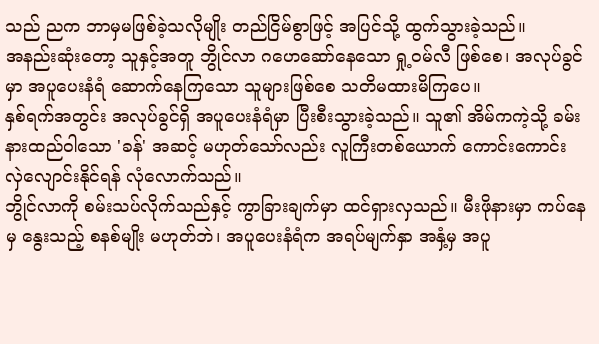သည် ညက ဘာမှမဖြစ်ခဲ့သလိုမျိုး တည်ငြိမ်စွာဖြင့် အပြင်သို့ ထွက်သွားခဲ့သည်။
အနည်းဆုံးတော့ သူနှင့်အတူ ဘွိုင်လာ ဂဟေဆော်နေသော ရှု့ဝမ်လီ ဖြစ်စေ၊ အလုပ်ခွင်မှာ အပူပေးနံရံ ဆောက်နေကြသော သူများဖြစ်စေ သတိမထားမိကြပေ။
နှစ်ရက်အတွင်း အလုပ်ခွင်ရှိ အပူပေးနံရံမှာ ပြီးစီးသွားခဲ့သည်။ သူ၏ အိမ်ကကဲ့သို့ ခမ်းနားထည်ဝါသော 'ခန်' အဆင့် မဟုတ်သော်လည်း လူကြီးတစ်ယောက် ကောင်းကောင်း လှဲလျောင်းနိုင်ရန် လုံလောက်သည်။
ဘွိုင်လာကို စမ်းသပ်လိုက်သည်နှင့် ကွာခြားချက်မှာ ထင်ရှားလှသည်။ မီးဖိုနားမှာ ကပ်နေမှ နွေးသည့် စနစ်မျိုး မဟုတ်ဘဲ၊ အပူပေးနံရံက အရပ်မျက်နှာ အနှံ့မှ အပူ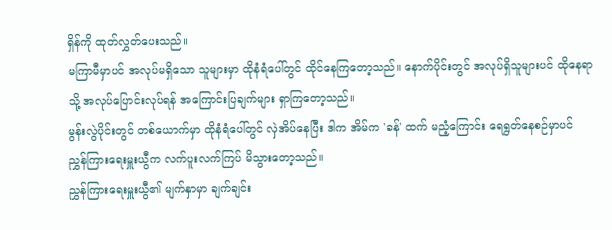ရှိန်ကို ထုတ်လွှတ်ပေးသည်။
မကြာမီမှာပင် အလုပ်မရှိသော သူများမှာ ထိုနံရံပေါ်တွင် ထိုင်နေကြတော့သည်။ နောက်ပိုင်းတွင် အလုပ်ရှိသူများပင် ထိုနေရာသို့ အလုပ်ပြောင်းလုပ်ရန် အကြောင်းပြချက်များ ရှာကြတော့သည်။
မွန်းလွဲပိုင်းတွင် တစ်ယောက်မှာ ထိုနံရံပေါ်တွင် လှဲအိပ်နေပြီး ဒါက အိမ်က 'ခန်' ထက် မညံ့ကြောင်း ရေရွတ်နေစဉ်မှာပင် ညွှန်ကြားရေးမှူးယွီက လက်ပူးလက်ကြပ် မိသွားတော့သည်။
ညွှန်ကြားရေးမှူးယွီ၏ မျက်နှာမှာ ချက်ချင်း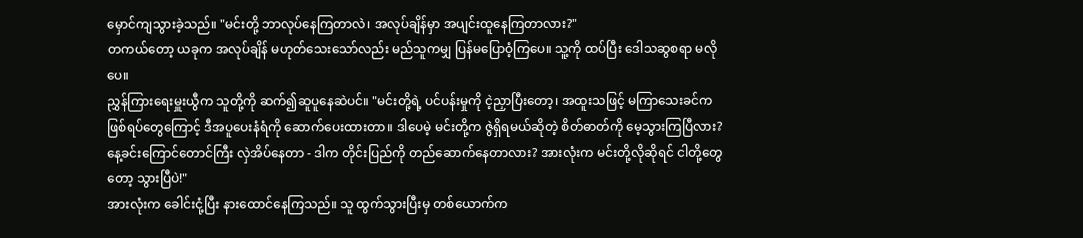မှောင်ကျသွားခဲ့သည်။ "မင်းတို့ ဘာလုပ်နေကြတာလဲ၊ အလုပ်ချိန်မှာ အပျင်းထူနေကြတာလား?"
တကယ်တော့ ယခုက အလုပ်ချိန် မဟုတ်သေးသော်လည်း မည်သူကမျှ ပြန်မပြောဝံ့ကြပေ။ သူ့ကို ထပ်ပြီး ဒေါသဆွစရာ မလိုပေ။
ညွှန်ကြားရေးမှူးယွီက သူတို့ကို ဆက်၍ဆူပူနေဆဲပင်။ "မင်းတို့ရဲ့ ပင်ပန်းမှုကို ငဲ့ညှာပြီးတော့၊ အထူးသဖြင့် မကြာသေးခင်က ဖြစ်ရပ်တွေကြောင့် ဒီအပူပေးနံရံကို ဆောက်ပေးထားတာ။ ဒါပေမဲ့ မင်းတို့က ဇွဲရှိရမယ်ဆိုတဲ့ စိတ်ဓာတ်ကို မေ့သွားကြပြီလား? နေ့ခင်းကြောင်တောင်ကြီး လှဲအိပ်နေတာ - ဒါက တိုင်းပြည်ကို တည်ဆောက်နေတာလား? အားလုံးက မင်းတို့လိုဆိုရင် ငါတို့တွေတော့ သွားပြီပဲ!"
အားလုံးက ခေါင်းငုံ့ပြီး နားထောင်နေကြသည်။ သူ ထွက်သွားပြီးမှ တစ်ယောက်က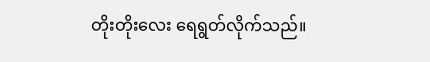တိုးတိုးလေး ရေရွတ်လိုက်သည်။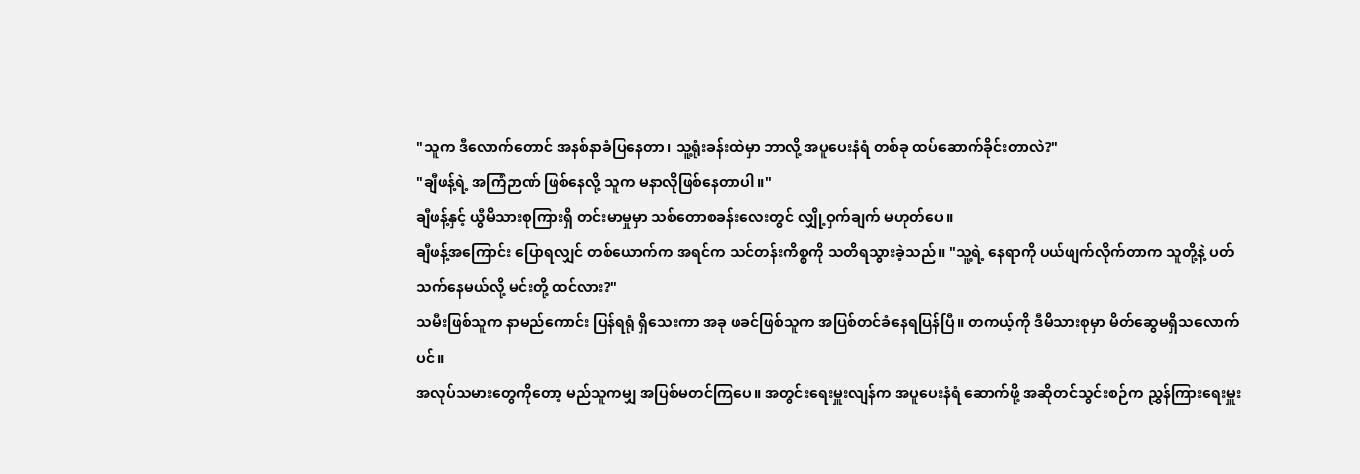"သူက ဒီလောက်တောင် အနစ်နာခံပြနေတာ၊ သူ့ရုံးခန်းထဲမှာ ဘာလို့ အပူပေးနံရံ တစ်ခု ထပ်ဆောက်ခိုင်းတာလဲ?"
"ချီဖန့်ရဲ့ အကြံဉာဏ် ဖြစ်နေလို့ သူက မနာလိုဖြစ်နေတာပါ။"
ချီဖန့်နှင့် ယွီမိသားစုကြားရှိ တင်းမာမှုမှာ သစ်တောစခန်းလေးတွင် လျှို့ဝှက်ချက် မဟုတ်ပေ။
ချီဖန့်အကြောင်း ပြောရလျှင် တစ်ယောက်က အရင်က သင်တန်းကိစ္စကို သတိရသွားခဲ့သည်။ "သူ့ရဲ့ နေရာကို ပယ်ဖျက်လိုက်တာက သူတို့နဲ့ ပတ်သက်နေမယ်လို့ မင်းတို့ ထင်လား?"
သမီးဖြစ်သူက နာမည်ကောင်း ပြန်ရရုံ ရှိသေးကာ အခု ဖခင်ဖြစ်သူက အပြစ်တင်ခံနေရပြန်ပြီ။ တကယ့်ကို ဒီမိသားစုမှာ မိတ်ဆွေမရှိသလောက်ပင်။
အလုပ်သမားတွေကိုတော့ မည်သူကမျှ အပြစ်မတင်ကြပေ။ အတွင်းရေးမှူးလျန်က အပူပေးနံရံ ဆောက်ဖို့ အဆိုတင်သွင်းစဉ်က ညွှန်ကြားရေးမှူး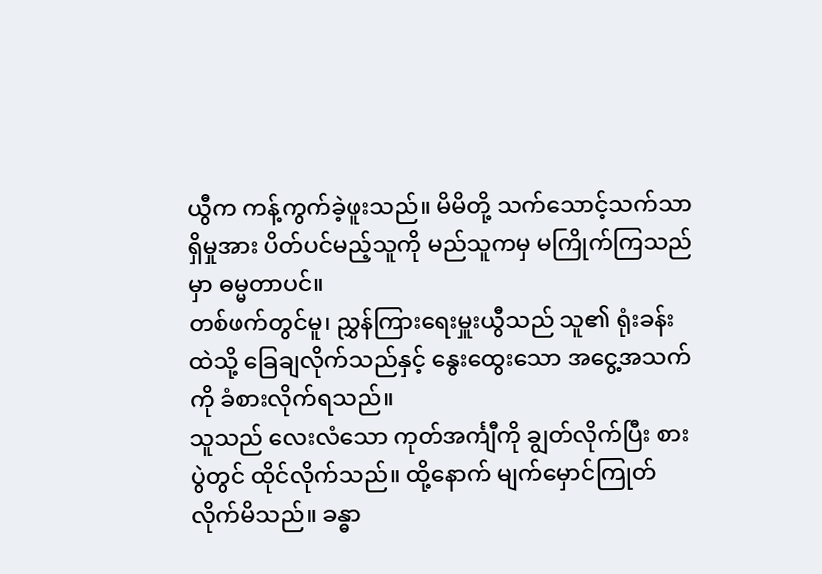ယွီက ကန့်ကွက်ခဲ့ဖူးသည်။ မိမိတို့ သက်သောင့်သက်သာရှိမှုအား ပိတ်ပင်မည့်သူကို မည်သူကမှ မကြိုက်ကြသည်မှာ ဓမ္မတာပင်။
တစ်ဖက်တွင်မူ၊ ညွှန်ကြားရေးမှူးယွီသည် သူ၏ ရုံးခန်းထဲသို့ ခြေချလိုက်သည်နှင့် နွေးထွေးသော အငွေ့အသက်ကို ခံစားလိုက်ရသည်။
သူသည် လေးလံသော ကုတ်အင်္ကျီကို ချွတ်လိုက်ပြီး စားပွဲတွင် ထိုင်လိုက်သည်။ ထို့နောက် မျက်မှောင်ကြုတ်လိုက်မိသည်။ ခန္ဓာ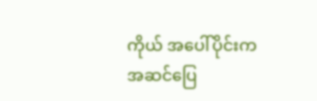ကိုယ် အပေါ်ပိုင်းက အဆင်ပြေ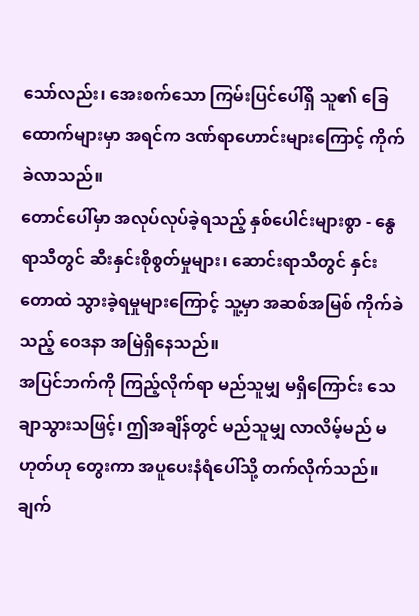သော်လည်း၊ အေးစက်သော ကြမ်းပြင်ပေါ်ရှိ သူ၏ ခြေထောက်များမှာ အရင်က ဒဏ်ရာဟောင်းများကြောင့် ကိုက်ခဲလာသည်။
တောင်ပေါ်မှာ အလုပ်လုပ်ခဲ့ရသည့် နှစ်ပေါင်းများစွာ - နွေရာသီတွင် ဆီးနှင်းစိုစွတ်မှုများ၊ ဆောင်းရာသီတွင် နှင်းတောထဲ သွားခဲ့ရမှုများကြောင့် သူ့မှာ အဆစ်အမြစ် ကိုက်ခဲသည့် ဝေဒနာ အမြဲရှိနေသည်။
အပြင်ဘက်ကို ကြည့်လိုက်ရာ မည်သူမျှ မရှိကြောင်း သေချာသွားသဖြင့်၊ ဤအချိန်တွင် မည်သူမျှ လာလိမ့်မည် မဟုတ်ဟု တွေးကာ အပူပေးနံရံပေါ်သို့ တက်လိုက်သည်။
ချက်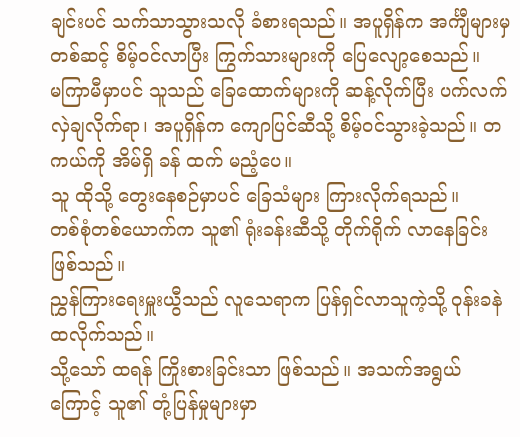ချင်းပင် သက်သာသွားသလို ခံစားရသည်။ အပူရှိန်က အင်္ကျီများမှတစ်ဆင့် စိမ့်ဝင်လာပြီး ကြွက်သားများကို ပြေလျော့စေသည်။
မကြာမီမှာပင် သူသည် ခြေထောက်များကို ဆန့်လိုက်ပြီး ပက်လက်လှဲချလိုက်ရာ၊ အပူရှိန်က ကျောပြင်ဆီသို့ စိမ့်ဝင်သွားခဲ့သည်။ တကယ်ကို အိမ်ရှိ ခန် ထက် မညံ့ပေ။
သူ ထိုသို့ တွေးနေစဉ်မှာပင် ခြေသံများ ကြားလိုက်ရသည်။
တစ်စုံတစ်ယောက်က သူ၏ ရုံးခန်းဆီသို့ တိုက်ရိုက် လာနေခြင်း ဖြစ်သည်။
ညွှန်ကြားရေးမှူးယွီသည် လူသေရာက ပြန်ရှင်လာသူကဲ့သို့ ဝုန်းခနဲ ထလိုက်သည်။
သို့သော် ထရန် ကြိုးစားခြင်းသာ ဖြစ်သည်။ အသက်အရွယ်ကြောင့် သူ၏ တုံ့ပြန်မှုများမှာ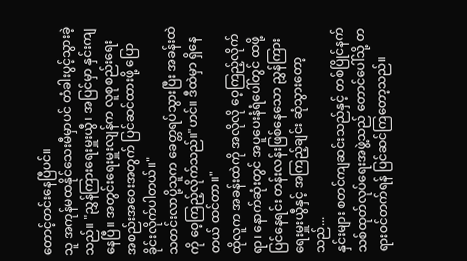တောင့်တင်းနေပြီပင်။
သူ အကုန်မထနိုင်သေးမီမှာပင် တံခါးပွင့်သွားခဲ့သည်။ "ညွှန်ကြားရေးမှူးယွီ၊ အပြင်မှာ နှင်းကျနေပြီ။ အတွင်းရေးမှူးလျန်က လူစုစည်းရေး အစည်းအဝေးအတွက် ပြင်ဆင်ထားဖို့ ပြောခိုင်းလိုက်ပါတယ်။"
သတင်းလာပို့သူက ခေတ္တရပ်သွားပြီး အခန်းထဲကို ဝေ့ကြည့်လိုက်သည်။"ဟင်။ ဒီထဲမှာ ရှိနေတယ် ထင်တာ။"
ထိုလူက အခန်းထဲကို အလိုလို ဝေ့ကြည့်လိုက်ရာ၊ နောက်ဆုံးတွင် အပူပေးနံရံပေါ်တွင် ထဖို့ပြင်နေရင်း တန်းလန်းဖြစ်နေသော ညွှန်ကြားရေးမှူးယွီနှင့် အကြည့်ချင်း ဆုံသွားတော့သည်...
နှင်းများ စတင်ကျဆင်းသည်နှင့် တစ်ပြိုင်နက် သစ်ထုတ်လုပ်ရေးအဖွဲ့သည် တောင်ပေါ်သို့ တရားဝင်တက်ရန် ပြင်ဆင်ကြတော့သည်။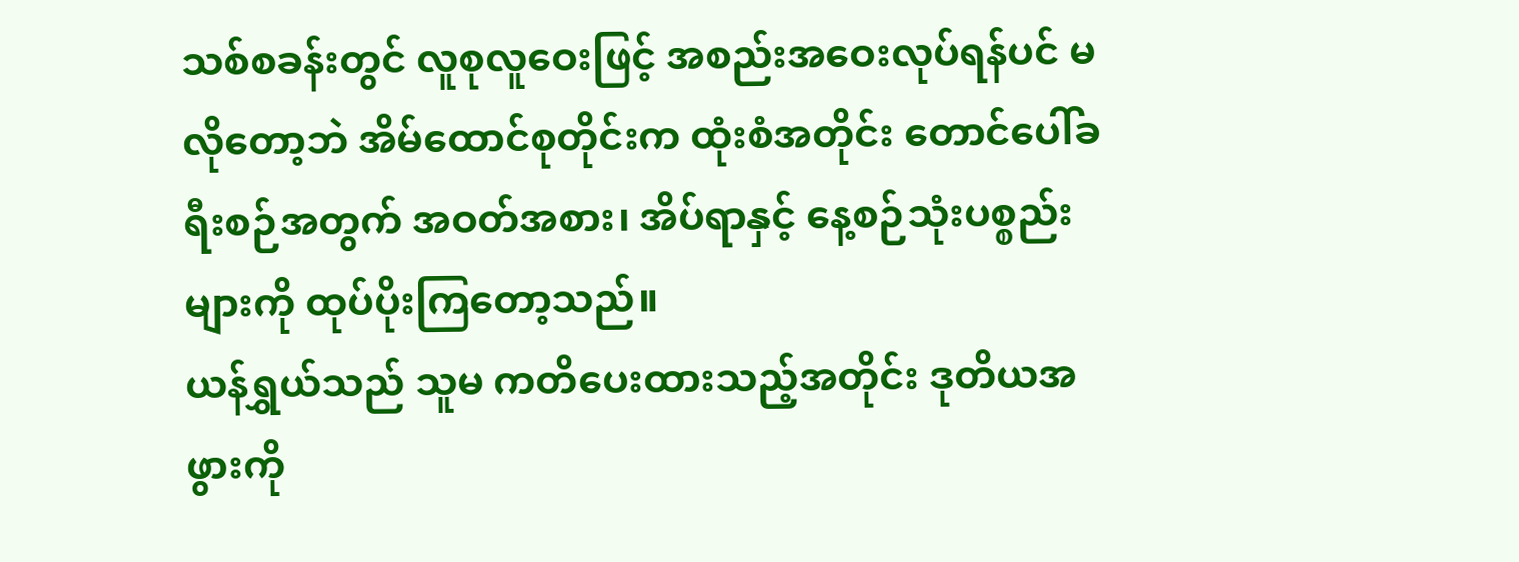သစ်စခန်းတွင် လူစုလူဝေးဖြင့် အစည်းအဝေးလုပ်ရန်ပင် မလိုတော့ဘဲ အိမ်ထောင်စုတိုင်းက ထုံးစံအတိုင်း တောင်ပေါ်ခရီးစဉ်အတွက် အဝတ်အစား၊ အိပ်ရာနှင့် နေ့စဉ်သုံးပစ္စည်းများကို ထုပ်ပိုးကြတော့သည်။
ယန်ရွှယ်သည် သူမ ကတိပေးထားသည့်အတိုင်း ဒုတိယအဖွားကို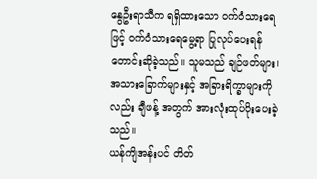နွေဦးရာသီက ရရှိထားသော ဝက်ဝံသားရေဖြင့် ဝက်ဝံသားရေမွေ့ရာ ပြုလုပ်ပေးရန် တောင်းဆိုခဲ့သည်။ သူမသည် ချဉ်ဖတ်များ၊ အသားခြောက်များနှင့် အခြားရိက္ခာများကိုလည်း ချီဖန့် အတွက် အားလုံးထုပ်ပိုးပေးခဲ့သည်။
ယန်ကျိအန်းပင် တိတ်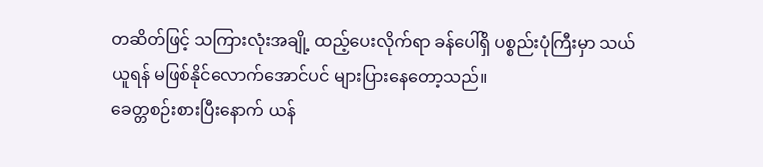တဆိတ်ဖြင့် သကြားလုံးအချို့ ထည့်ပေးလိုက်ရာ ခန်ပေါ်ရှိ ပစ္စည်းပုံကြီးမှာ သယ်ယူရန် မဖြစ်နိုင်လောက်အောင်ပင် များပြားနေတော့သည်။
ခေတ္တစဉ်းစားပြီးနောက် ယန်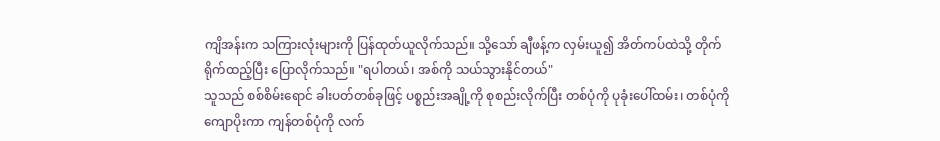ကျိအန်းက သကြားလုံးများကို ပြန်ထုတ်ယူလိုက်သည်။ သို့သော် ချီဖန့်က လှမ်းယူ၍ အိတ်ကပ်ထဲသို့ တိုက်ရိုက်ထည့်ပြီး ပြောလိုက်သည်။ "ရပါတယ်၊ အစ်ကို သယ်သွားနိုင်တယ်"
သူသည် စစ်စိမ်းရောင် ခါးပတ်တစ်ခုဖြင့် ပစ္စည်းအချို့ကို စုစည်းလိုက်ပြီး တစ်ပုံကို ပုခုံးပေါ်ထမ်း၊ တစ်ပုံကို ကျောပိုးကာ ကျန်တစ်ပုံကို လက်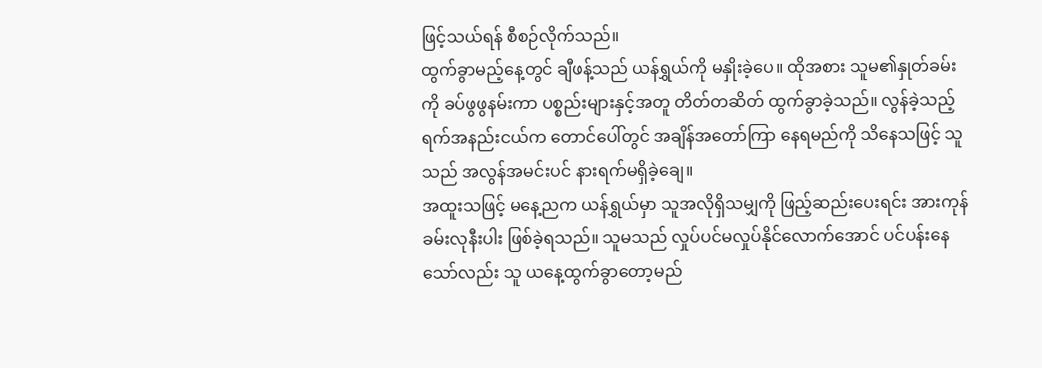ဖြင့်သယ်ရန် စီစဉ်လိုက်သည်။
ထွက်ခွာမည့်နေ့တွင် ချီဖန့်သည် ယန်ရွှယ်ကို မနှိုးခဲ့ပေ။ ထိုအစား သူမ၏နှုတ်ခမ်းကို ခပ်ဖွဖွနမ်းကာ ပစ္စည်းများနှင့်အတူ တိတ်တဆိတ် ထွက်ခွာခဲ့သည်။ လွန်ခဲ့သည့် ရက်အနည်းငယ်က တောင်ပေါ်တွင် အချိန်အတော်ကြာ နေရမည်ကို သိနေသဖြင့် သူသည် အလွန်အမင်းပင် နားရက်မရှိခဲ့ချေ။
အထူးသဖြင့် မနေ့ညက ယန်ရွှယ်မှာ သူအလိုရှိသမျှကို ဖြည့်ဆည်းပေးရင်း အားကုန်ခမ်းလုနီးပါး ဖြစ်ခဲ့ရသည်။ သူမသည် လှုပ်ပင်မလှုပ်နိုင်လောက်အောင် ပင်ပန်းနေသော်လည်း သူ ယနေ့ထွက်ခွာတော့မည်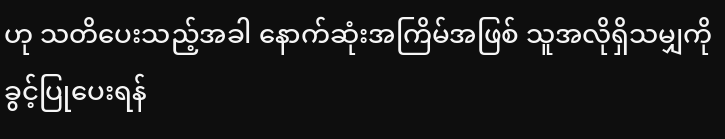ဟု သတိပေးသည့်အခါ နောက်ဆုံးအကြိမ်အဖြစ် သူအလိုရှိသမျှကို ခွင့်ပြုပေးရန်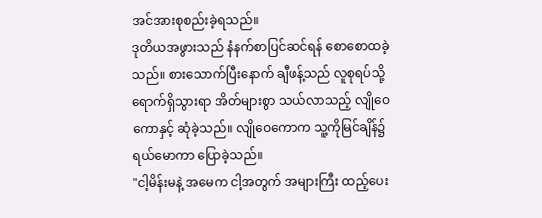အင်အားစုစည်းခဲ့ရသည်။
ဒုတိယအဖွားသည် နံနက်စာပြင်ဆင်ရန် စောစောထခဲ့သည်။ စားသောက်ပြီးနောက် ချီဖန့်သည် လူစုရပ်သို့ ရောက်ရှိသွားရာ အိတ်များစွာ သယ်လာသည့် လျိုဝေကောနှင့် ဆုံခဲ့သည်။ လျိုဝေကောက သူ့ကိုမြင်ချိန်၌ ရယ်မောကာ ပြောခဲ့သည်။
"ငါ့မိန်းမနဲ့ အမေက ငါ့အတွက် အများကြီး ထည့်ပေး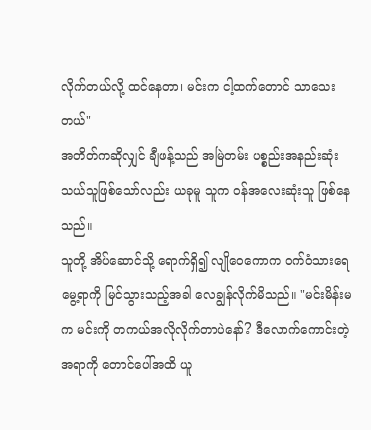လိုက်တယ်လို့ ထင်နေတာ၊ မင်းက ငါ့ထက်တောင် သာသေးတယ်"
အတိတ်ကဆိုလျှင် ချီဖန့်သည် အမြဲတမ်း ပစ္စည်းအနည်းဆုံး သယ်သူဖြစ်သော်လည်း ယခုမူ သူက ဝန်အလေးဆုံးသူ ဖြစ်နေသည်။
သူတို့ အိပ်ဆောင်သို့ ရောက်ရှိ၍ လျိုဝေကောက ဝက်ဝံသားရေမွေ့ရာကို မြင်သွားသည့်အခါ လေချွန်လိုက်မိသည်။ "မင်းမိန်းမက မင်းကို တကယ်အလိုလိုက်တာပဲနော်? ဒီလောက်ကောင်းတဲ့အရာကို တောင်ပေါ်အထိ ယူ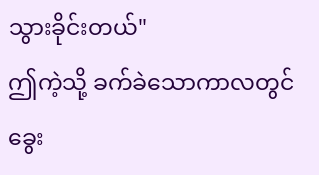သွားခိုင်းတယ်"
ဤကဲ့သို့ ခက်ခဲသောကာလတွင် ခွေး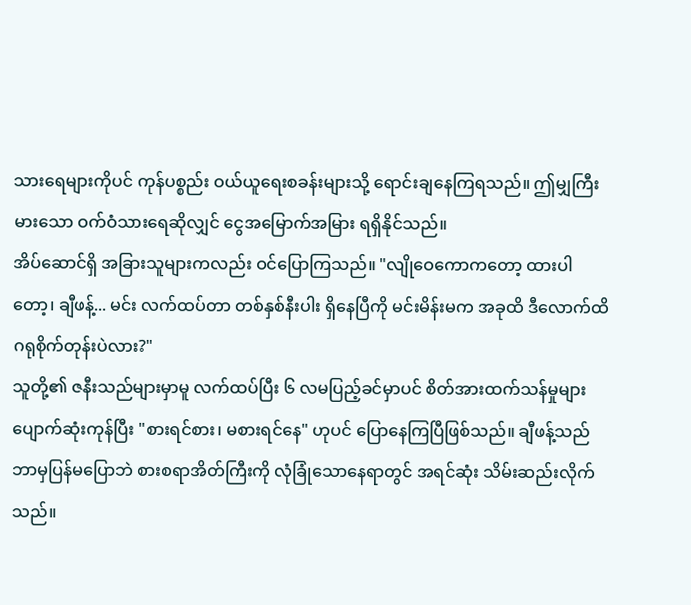သားရေများကိုပင် ကုန်ပစ္စည်း ဝယ်ယူရေးစခန်းများသို့ ရောင်းချနေကြရသည်။ ဤမျှကြီးမားသော ဝက်ဝံသားရေဆိုလျှင် ငွေအမြောက်အမြား ရရှိနိုင်သည်။
အိပ်ဆောင်ရှိ အခြားသူများကလည်း ဝင်ပြောကြသည်။ "လျိုဝေကောကတော့ ထားပါတော့၊ ချီဖန့်... မင်း လက်ထပ်တာ တစ်နှစ်နီးပါး ရှိနေပြီကို မင်းမိန်းမက အခုထိ ဒီလောက်ထိ ဂရုစိုက်တုန်းပဲလား?"
သူတို့၏ ဇနီးသည်များမှာမူ လက်ထပ်ပြီး ၆ လမပြည့်ခင်မှာပင် စိတ်အားထက်သန်မှုများ ပျောက်ဆုံးကုန်ပြီး "စားရင်စား၊ မစားရင်နေ" ဟုပင် ပြောနေကြပြီဖြစ်သည်။ ချီဖန့်သည် ဘာမှပြန်မပြောဘဲ စားစရာအိတ်ကြီးကို လုံခြုံသောနေရာတွင် အရင်ဆုံး သိမ်းဆည်းလိုက်သည်။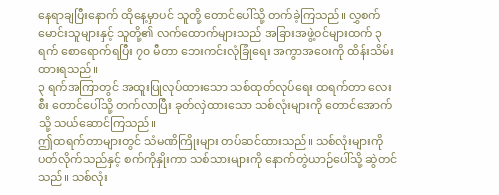နေရာချပြီးနောက် ထိုနေ့မှာပင် သူတို့ တောင်ပေါ်သို့ တက်ခဲ့ကြသည်။ လွှစက်မောင်းသူများနှင့် သူတို့၏ လက်ထောက်များသည် အခြားအဖွဲ့ဝင်များထက် ၃ ရက် စောရောက်ရပြီး ၇၀ မီတာ ဘေးကင်းလုံခြုံရေး အကွာအဝေးကို ထိန်းသိမ်းထားရသည်။
၃ ရက်အကြာတွင် အထူးပြုလုပ်ထားသော သစ်ထုတ်လုပ်ရေး ထရက်တာ လေးစီး တောင်ပေါ်သို့ တက်လာပြီး ခုတ်လှဲထားသော သစ်လုံးများကို တောင်အောက်သို့ သယ်ဆောင်ကြသည်။
ဤထရက်တာများတွင် သံမဏိကြိုးများ တပ်ဆင်ထားသည်။ သစ်လုံးများကို ပတ်လိုက်သည်နှင့် စက်ကိုနှိုးကာ သစ်သားများကို နောက်တွဲယာဉ်ပေါ်သို့ ဆွဲတင်သည်။ သစ်လုံး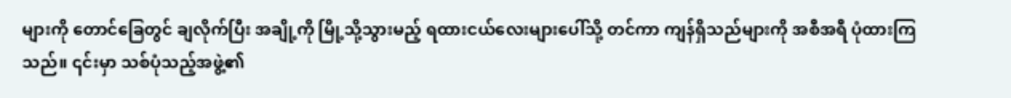များကို တောင်ခြေတွင် ချလိုက်ပြီး အချို့ကို မြို့သို့သွားမည့် ရထားငယ်လေးများပေါ်သို့ တင်ကာ ကျန်ရှိသည်များကို အစီအရီ ပုံထားကြသည်။ ၎င်းမှာ သစ်ပုံသည့်အဖွဲ့၏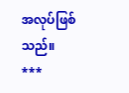အလုပ်ဖြစ်သည်။
***